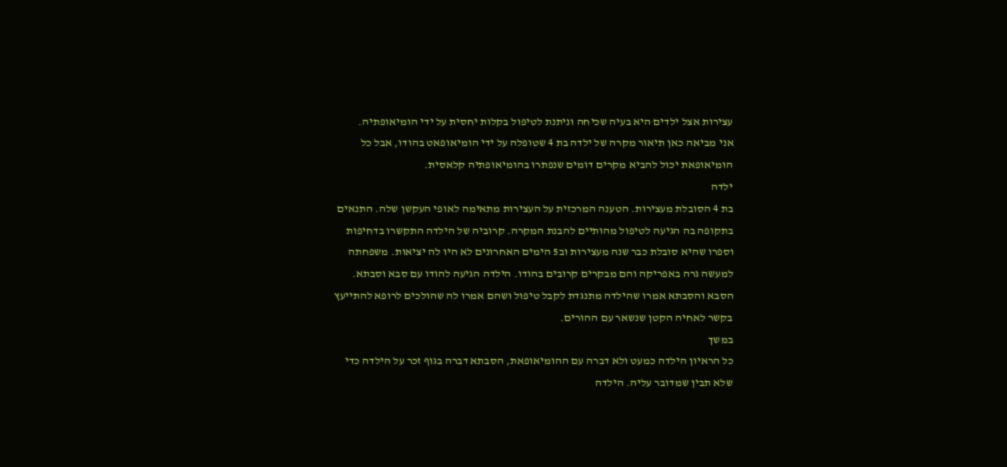עצירות אצל ילדים היא בעיה שכיחה וניתנת לטיפול בקלות יחסית על ידי הומיאופתיה.
אני מביאה כאן תיאור מקרה של ילדה בת 4 שטופלה על ידי הומיאופאט בהודו, אבל כל
הומיאופאת יכול להביא מקרים דומים שנפתרו בהומיאופתיה קלאסית.
ילדה
בת 4 הסובלת מעצירות. הטענה המרכזית על העצירות מתאימה לאופי העקשן שלה. התנאים
בתקופה בה הגיעה לטיפול מהותיים להבנת המקרה. קרוביה של הילדה התקשרו בדחיפות
וספרו שהיא סובלת כבר שנה מעצירות וב5 הימים האחרונים לא היו לה יציאות. משפחתה
למעשה גרה באפריקה והם מבקרים קרובים בהודו. הילדה הגיעה להודו עם סבא וסבתא.
הסבא והסבתא אמרו שהילדה מתנגדת לקבל טיפול ושהם אמרו לה שהולכים לרופא להתייעץ
בקשר לאחיה הקטן שנשאר עם ההורים.
במשך
כל הראיון הילדה כמעט ולא דברה עם ההומיאופאת, הסבתא דברה בגוף זכר על הילדה כדי
שלא תבין שמדובר עליה. הילדה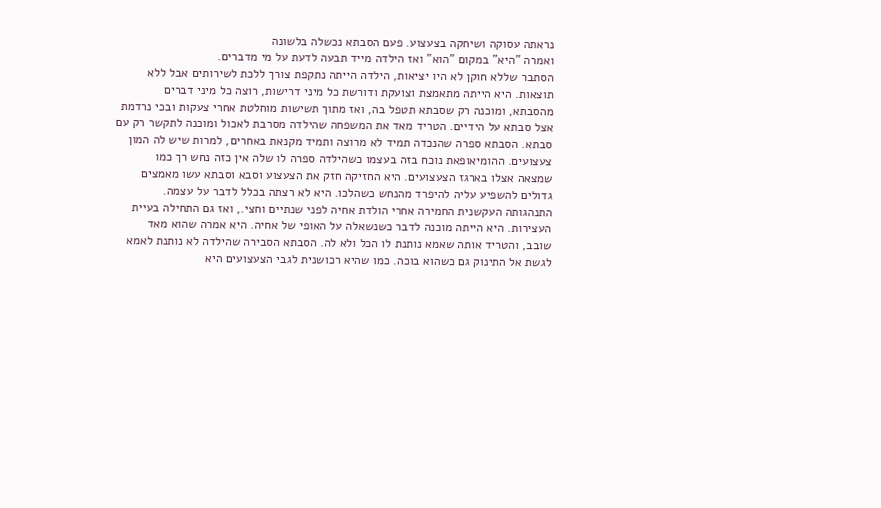נראתה עסוקה ושיחקה בצעצוע. פעם הסבתא נכשלה בלשונה
ואמרה "היא" במקום "הוא" ואז הילדה מייד תבעה לדעת על מי מדברים.
הסתבר שללא חוקן לא היו יציאות, הילדה הייתה נתקפת צורך ללכת לשירותים אבל ללא
תוצאות. היא הייתה מתאמצת וצועקת ודורשת כל מיני דרישות, רוצה כל מיני דברים
מהסבתא, ומוכנה רק שסבתא תטפל בה, ואז מתוך תשישות מוחלטת אחרי צעקות ובכי נרדמת
אצל סבתא על הידיים. הטריד מאד את המשפחה שהילדה מסרבת לאכול ומוכנה לתקשר רק עם
סבתא. הסבתא ספרה שהנכדה תמיד לא מרוצה ותמיד מקנאת באחרים, למרות שיש לה המון
צעצועים. ההומיאופאת נוכח בזה בעצמו כשהילדה ספרה לו שלה אין כזה נחש רך כמו
שמצאה אצלו בארגז הצעצועים. היא החזיקה חזק את הצעצוע וסבא וסבתא עשו מאמצים
גדולים להשפיע עליה להיפרד מהנחש כשהלכו. היא לא רצתה בכלל לדבר על עצמה.
התנהגותה העקשנית החמירה אחרי הולדת אחיה לפני שנתיים וחצי., ואז גם התחילה בעיית
העצירות. היא הייתה מוכנה לדבר כשנשאלה על האופי של אחיה. היא אמרה שהוא מאד
שובב, והטריד אותה שאמא נותנת לו הכל ולא לה. הסבתא הסבירה שהילדה לא נותנת לאמא
לגשת אל התינוק גם כשהוא בוכה. כמו שהיא רכושנית לגבי הצעצועים היא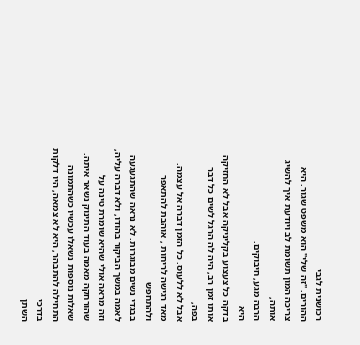רכושנית לגבי
ההורים. "זה שלי" הוא משפט שגור. היא צריכה המון תשומת לב ויודעת איך להשיג אותה,
הרבה מגע, חיבוקים.
היא
בדקה כל צעצוע בקליניקה אבל לא החזיקה אותו זמן רב, היה לה הרגל לשים כל דבר בפה,
אבל לא ללעוס. כל הזמן דברה אל עצמה. מאד רגישה לריחות , אוהבת להתאפר ולהתחפש
בבגדי נשים מבוגרות. לא נראה שהתגעגעה לאמה במשך הביקור בהודו, ולא דברה עליה,
וזה מראה אולי שהיא שומרת טינה על שהורחקה מאמה בעוד התינוק נשאר איתה.
שאלות נוספות נשאלו עכשיו כשהתמונה התחילה להתבהר, היא לא צמאה, היו דלקות בדרכי
השתן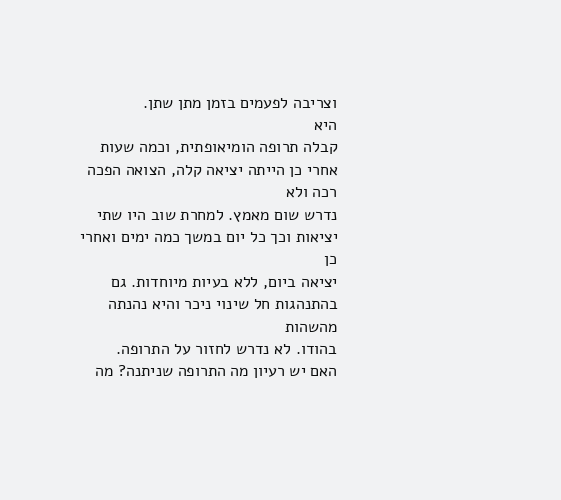וצריבה לפעמים בזמן מתן שתן.
היא
קבלה תרופה הומיאופתית, וכמה שעות אחרי כן הייתה יציאה קלה, הצואה הפכה רכה ולא
נדרש שום מאמץ. למחרת שוב היו שתי יציאות וכך כל יום במשך כמה ימים ואחרי כן
יציאה ביום, ללא בעיות מיוחדות. גם בהתנהגות חל שינוי ניכר והיא נהנתה מהשהות
בהודו. לא נדרש לחזור על התרופה.
האם יש רעיון מה התרופה שניתנה? מה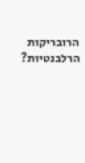הרובריקות
הרלבנטיות?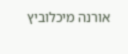אורנה מיכלוביץ